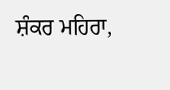ਸ਼ੰਕਰ ਮਹਿਰਾ,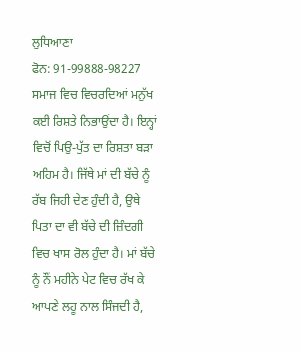ਲੁਧਿਆਣਾ
ਫੋਨ: 91-99888-98227
ਸਮਾਜ ਵਿਚ ਵਿਚਰਦਿਆਂ ਮਨੁੱਖ ਕਈ ਰਿਸ਼ਤੇ ਨਿਭਾਉਂਦਾ ਹੈ। ਇਨ੍ਹਾਂ ਵਿਚੋਂ ਪਿਉ-ਪੁੱਤ ਦਾ ਰਿਸ਼ਤਾ ਬੜਾ ਅਹਿਮ ਹੈ। ਜਿੱਥੇ ਮਾਂ ਦੀ ਬੱਚੇ ਨੂੰ ਰੱਬ ਜਿਹੀ ਦੇਣ ਹੁੰਦੀ ਹੈ, ਉਥੇ ਪਿਤਾ ਦਾ ਵੀ ਬੱਚੇ ਦੀ ਜ਼ਿੰਦਗੀ ਵਿਚ ਖਾਸ ਰੋਲ ਹੁੰਦਾ ਹੈ। ਮਾਂ ਬੱਚੇ ਨੂੰ ਨੌਂ ਮਹੀਨੇ ਪੇਟ ਵਿਚ ਰੱਖ ਕੇ ਆਪਣੇ ਲਹੂ ਨਾਲ ਸਿੰਜਦੀ ਹੈ,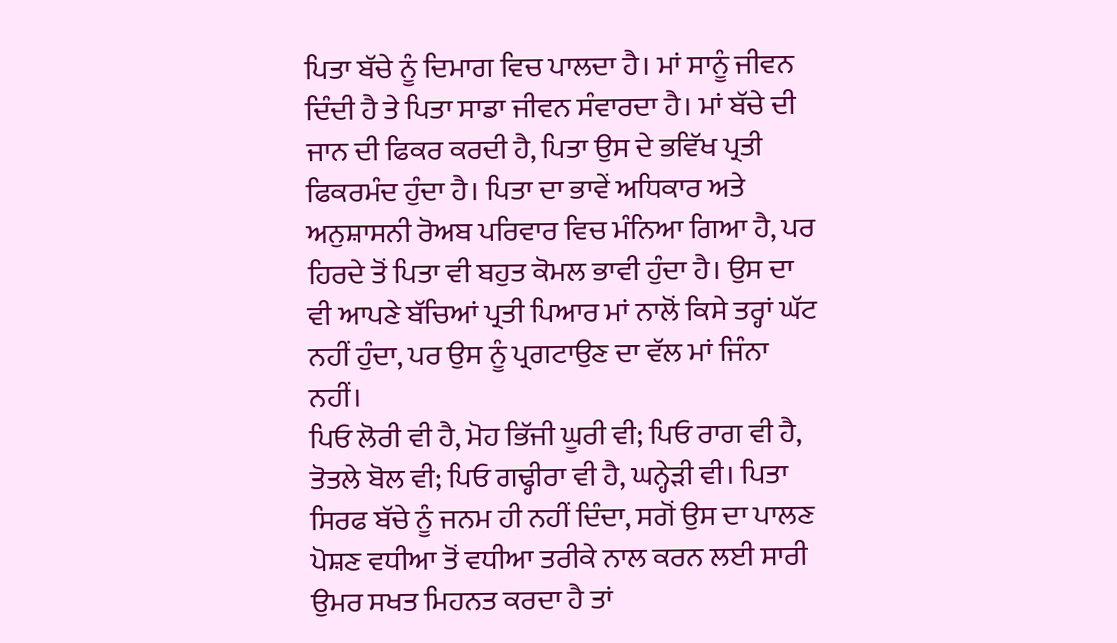ਪਿਤਾ ਬੱਚੇ ਨੂੰ ਦਿਮਾਗ ਵਿਚ ਪਾਲਦਾ ਹੈ। ਮਾਂ ਸਾਨੂੰ ਜੀਵਨ ਦਿੰਦੀ ਹੈ ਤੇ ਪਿਤਾ ਸਾਡਾ ਜੀਵਨ ਸੰਵਾਰਦਾ ਹੈ। ਮਾਂ ਬੱਚੇ ਦੀ ਜਾਨ ਦੀ ਫਿਕਰ ਕਰਦੀ ਹੈ, ਪਿਤਾ ਉਸ ਦੇ ਭਵਿੱਖ ਪ੍ਰਤੀ ਫਿਕਰਮੰਦ ਹੁੰਦਾ ਹੈ। ਪਿਤਾ ਦਾ ਭਾਵੇਂ ਅਧਿਕਾਰ ਅਤੇ ਅਨੁਸ਼ਾਸਨੀ ਰੋਅਬ ਪਰਿਵਾਰ ਵਿਚ ਮੰਨਿਆ ਗਿਆ ਹੈ, ਪਰ ਹਿਰਦੇ ਤੋਂ ਪਿਤਾ ਵੀ ਬਹੁਤ ਕੋਮਲ ਭਾਵੀ ਹੁੰਦਾ ਹੈ। ਉਸ ਦਾ ਵੀ ਆਪਣੇ ਬੱਚਿਆਂ ਪ੍ਰਤੀ ਪਿਆਰ ਮਾਂ ਨਾਲੋਂ ਕਿਸੇ ਤਰ੍ਹਾਂ ਘੱਟ ਨਹੀਂ ਹੁੰਦਾ, ਪਰ ਉਸ ਨੂੰ ਪ੍ਰਗਟਾਉਣ ਦਾ ਵੱਲ ਮਾਂ ਜਿੰਨਾ ਨਹੀਂ।
ਪਿਓ ਲੋਰੀ ਵੀ ਹੈ, ਮੋਹ ਭਿੱਜੀ ਘੂਰੀ ਵੀ; ਪਿਓ ਰਾਗ ਵੀ ਹੈ, ਤੋਤਲੇ ਬੋਲ ਵੀ; ਪਿਓ ਗਢ੍ਹੀਰਾ ਵੀ ਹੈ, ਘਨ੍ਹੇੜੀ ਵੀ। ਪਿਤਾ ਸਿਰਫ ਬੱਚੇ ਨੂੰ ਜਨਮ ਹੀ ਨਹੀਂ ਦਿੰਦਾ, ਸਗੋਂ ਉਸ ਦਾ ਪਾਲਣ ਪੋਸ਼ਣ ਵਧੀਆ ਤੋਂ ਵਧੀਆ ਤਰੀਕੇ ਨਾਲ ਕਰਨ ਲਈ ਸਾਰੀ ਉਮਰ ਸਖਤ ਮਿਹਨਤ ਕਰਦਾ ਹੈ ਤਾਂ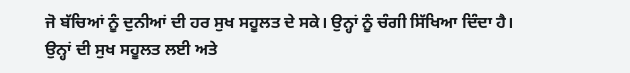ਜੋ ਬੱਚਿਆਂ ਨੂੰ ਦੁਨੀਆਂ ਦੀ ਹਰ ਸੁਖ ਸਹੂਲਤ ਦੇ ਸਕੇ। ਉਨ੍ਹਾਂ ਨੂੰ ਚੰਗੀ ਸਿੱਖਿਆ ਦਿੰਦਾ ਹੈ। ਉਨ੍ਹਾਂ ਦੀ ਸੁਖ ਸਹੂਲਤ ਲਈ ਅਤੇ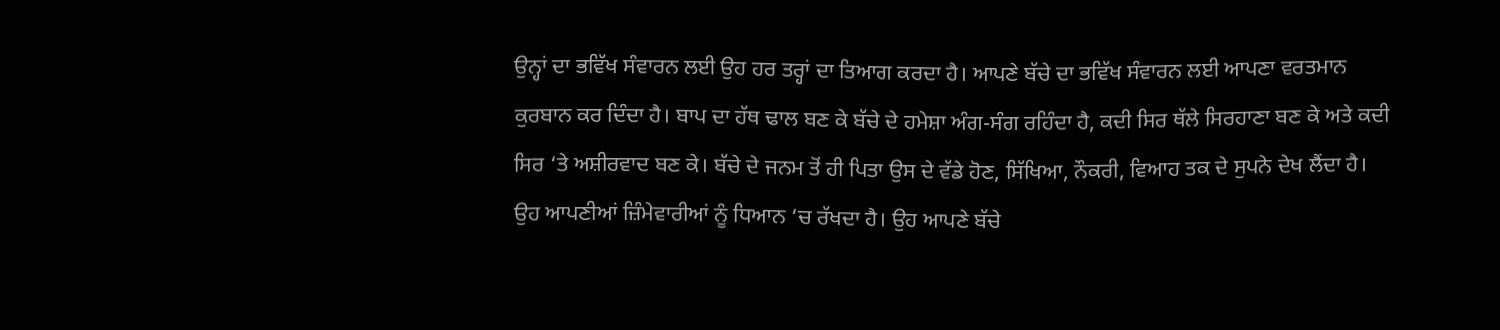ਉਨ੍ਹਾਂ ਦਾ ਭਵਿੱਖ ਸੰਵਾਰਨ ਲਈ ਉਹ ਹਰ ਤਰ੍ਹਾਂ ਦਾ ਤਿਆਗ ਕਰਦਾ ਹੈ। ਆਪਣੇ ਬੱਚੇ ਦਾ ਭਵਿੱਖ ਸੰਵਾਰਨ ਲਈ ਆਪਣਾ ਵਰਤਮਾਨ ਕੁਰਬਾਨ ਕਰ ਦਿੰਦਾ ਹੈ। ਬਾਪ ਦਾ ਹੱਥ ਢਾਲ ਬਣ ਕੇ ਬੱਚੇ ਦੇ ਹਮੇਸ਼ਾ ਅੰਗ-ਸੰਗ ਰਹਿੰਦਾ ਹੈ, ਕਦੀ ਸਿਰ ਥੱਲੇ ਸਿਰਹਾਣਾ ਬਣ ਕੇ ਅਤੇ ਕਦੀ ਸਿਰ ‘ਤੇ ਅਸ਼ੀਰਵਾਦ ਬਣ ਕੇ। ਬੱਚੇ ਦੇ ਜਨਮ ਤੋਂ ਹੀ ਪਿਤਾ ਉਸ ਦੇ ਵੱਡੇ ਹੋਣ, ਸਿੱਖਿਆ, ਨੌਕਰੀ, ਵਿਆਹ ਤਕ ਦੇ ਸੁਪਨੇ ਦੇਖ ਲੈਂਦਾ ਹੈ। ਉਹ ਆਪਣੀਆਂ ਜ਼ਿੰਮੇਵਾਰੀਆਂ ਨੂੰ ਧਿਆਨ ‘ਚ ਰੱਖਦਾ ਹੈ। ਉਹ ਆਪਣੇ ਬੱਚੇ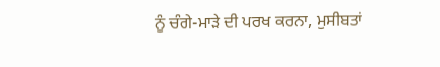ਨੂੰ ਚੰਗੇ-ਮਾੜੇ ਦੀ ਪਰਖ ਕਰਨਾ, ਮੁਸੀਬਤਾਂ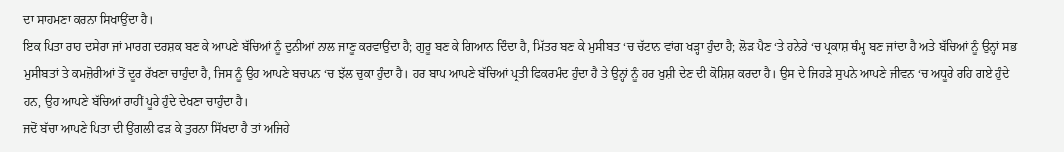ਦਾ ਸਾਹਮਣਾ ਕਰਨਾ ਸਿਖਾਉਂਦਾ ਹੈ।
ਇਕ ਪਿਤਾ ਰਾਹ ਦਸੇਰਾ ਜਾਂ ਮਾਰਗ ਦਰਸ਼ਕ ਬਣ ਕੇ ਆਪਣੇ ਬੱਚਿਆਂ ਨੂੰ ਦੁਨੀਆਂ ਨਾਲ ਜਾਣੂ ਕਰਵਾਉਂਦਾ ਹੈ; ਗੁਰੂ ਬਣ ਕੇ ਗਿਆਨ ਦਿੰਦਾ ਹੈ, ਮਿੱਤਰ ਬਣ ਕੇ ਮੁਸੀਬਤ ‘ਚ ਚੱਟਾਨ ਵਾਂਗ ਖੜ੍ਹਾ ਹੁੰਦਾ ਹੈ; ਲੋੜ ਪੈਣ ‘ਤੇ ਹਨੇਰੇ ‘ਚ ਪ੍ਰਕਾਸ਼ ਥੰਮ੍ਹ ਬਣ ਜਾਂਦਾ ਹੈ ਅਤੇ ਬੱਚਿਆਂ ਨੂੰ ਉਨ੍ਹਾਂ ਸਭ ਮੁਸੀਬਤਾਂ ਤੇ ਕਮਜ਼ੋਰੀਆਂ ਤੋਂ ਦੂਰ ਰੱਖਣਾ ਚਾਹੁੰਦਾ ਹੈ, ਜਿਸ ਨੂੰ ਉਹ ਆਪਣੇ ਬਚਪਨ ‘ਚ ਝੱਲ ਚੁਕਾ ਹੁੰਦਾ ਹੈ। ਹਰ ਬਾਪ ਆਪਣੇ ਬੱਚਿਆਂ ਪ੍ਰਤੀ ਫਿਕਰਮੰਦ ਹੁੰਦਾ ਹੈ ਤੇ ਉਨ੍ਹਾਂ ਨੂੰ ਹਰ ਖੁਸ਼ੀ ਦੇਣ ਦੀ ਕੋਸ਼ਿਸ਼ ਕਰਦਾ ਹੈ। ਉਸ ਦੇ ਜਿਹੜੇ ਸੁਪਨੇ ਆਪਣੇ ਜੀਵਨ ‘ਚ ਅਧੂਰੇ ਰਹਿ ਗਏ ਹੁੰਦੇ ਹਨ, ਉਹ ਆਪਣੇ ਬੱਚਿਆਂ ਰਾਹੀਂ ਪੂਰੇ ਹੁੰਦੇ ਦੇਖਣਾ ਚਾਹੁੰਦਾ ਹੈ।
ਜਦੋਂ ਬੱਚਾ ਆਪਣੇ ਪਿਤਾ ਦੀ ਉਂਗਲੀ ਫੜ ਕੇ ਤੁਰਨਾ ਸਿੱਖਦਾ ਹੈ ਤਾਂ ਅਜਿਹੇ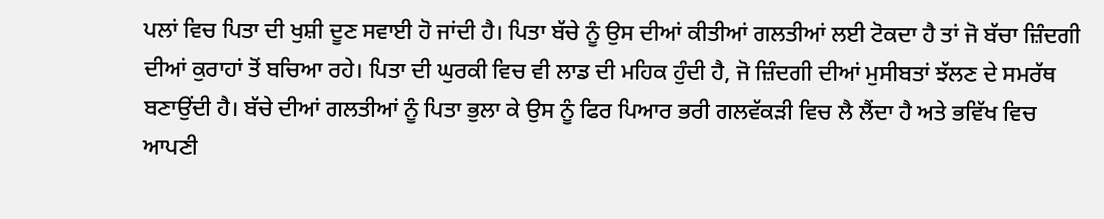ਪਲਾਂ ਵਿਚ ਪਿਤਾ ਦੀ ਖੁਸ਼ੀ ਦੂਣ ਸਵਾਈ ਹੋ ਜਾਂਦੀ ਹੈ। ਪਿਤਾ ਬੱਚੇ ਨੂੰ ਉਸ ਦੀਆਂ ਕੀਤੀਆਂ ਗਲਤੀਆਂ ਲਈ ਟੋਕਦਾ ਹੈ ਤਾਂ ਜੋ ਬੱਚਾ ਜ਼ਿੰਦਗੀ ਦੀਆਂ ਕੁਰਾਹਾਂ ਤੋਂ ਬਚਿਆ ਰਹੇ। ਪਿਤਾ ਦੀ ਘੁਰਕੀ ਵਿਚ ਵੀ ਲਾਡ ਦੀ ਮਹਿਕ ਹੁੰਦੀ ਹੈ, ਜੋ ਜ਼ਿੰਦਗੀ ਦੀਆਂ ਮੁਸੀਬਤਾਂ ਝੱਲਣ ਦੇ ਸਮਰੱਥ ਬਣਾਉਂਦੀ ਹੈ। ਬੱਚੇ ਦੀਆਂ ਗਲਤੀਆਂ ਨੂੰ ਪਿਤਾ ਭੁਲਾ ਕੇ ਉਸ ਨੂੰ ਫਿਰ ਪਿਆਰ ਭਰੀ ਗਲਵੱਕੜੀ ਵਿਚ ਲੈ ਲੈਂਦਾ ਹੈ ਅਤੇ ਭਵਿੱਖ ਵਿਚ ਆਪਣੀ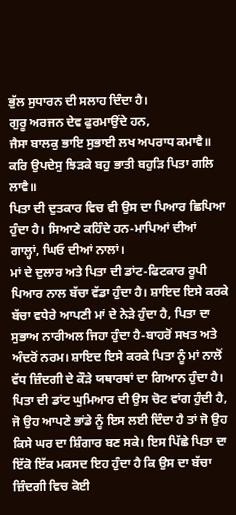ਭੁੱਲ ਸੁਧਾਰਨ ਦੀ ਸਲਾਹ ਦਿੰਦਾ ਹੈ।
ਗੁਰੂ ਅਰਜਨ ਦੇਵ ਫੁਰਮਾਉਂਦੇ ਹਨ,
ਜੈਸਾ ਬਾਲਕੁ ਭਾਇ ਸੁਭਾਈ ਲਖ ਅਪਰਾਧ ਕਮਾਵੈ॥
ਕਰਿ ਉਪਦੇਸੁ ਝਿੜਕੇ ਬਹੁ ਭਾਤੀ ਬਹੁੜਿ ਪਿਤਾ ਗਲਿ ਲਾਵੈ॥
ਪਿਤਾ ਦੀ ਦੁਤਕਾਰ ਵਿਚ ਵੀ ਉਸ ਦਾ ਪਿਆਰ ਛਿਪਿਆ ਹੁੰਦਾ ਹੈ। ਸਿਆਣੇ ਕਹਿੰਦੇ ਹਨ-ਮਾਪਿਆਂ ਦੀਆਂ ਗਾਲ੍ਹਾਂ, ਘਿਓ ਦੀਆਂ ਨਾਲਾਂ।
ਮਾਂ ਦੇ ਦੁਲਾਰ ਅਤੇ ਪਿਤਾ ਦੀ ਡਾਂਟ-ਫਿਟਕਾਰ ਰੂਪੀ ਪਿਆਰ ਨਾਲ ਬੱਚਾ ਵੱਡਾ ਹੁੰਦਾ ਹੈ। ਸ਼ਾਇਦ ਇਸੇ ਕਰਕੇ ਬੱਚਾ ਵਧੇਰੇ ਆਪਣੀ ਮਾਂ ਦੇ ਨੇੜੇ ਹੁੰਦਾ ਹੈ, ਪਿਤਾ ਦਾ ਸੁਭਾਅ ਨਾਰੀਅਲ ਜਿਹਾ ਹੁੰਦਾ ਹੈ-ਬਾਹਰੋਂ ਸਖਤ ਅਤੇ ਅੰਦਰੋਂ ਨਰਮ। ਸ਼ਾਇਦ ਇਸੇ ਕਰਕੇ ਪਿਤਾ ਨੂੰ ਮਾਂ ਨਾਲੋਂ ਵੱਧ ਜ਼ਿੰਦਗੀ ਦੇ ਕੌੜੇ ਯਥਾਰਥਾਂ ਦਾ ਗਿਆਨ ਹੁੰਦਾ ਹੈ। ਪਿਤਾ ਦੀ ਡਾਂਟ ਘੁਮਿਆਰ ਦੀ ਉਸ ਚੋਟ ਵਾਂਗ ਹੁੰਦੀ ਹੈ, ਜੋ ਉਹ ਆਪਣੇ ਭਾਂਡੇ ਨੂੰ ਇਸ ਲਈ ਦਿੰਦਾ ਹੈ ਤਾਂ ਜੋ ਉਹ ਕਿਸੇ ਘਰ ਦਾ ਸ਼ਿੰਗਾਰ ਬਣ ਸਕੇ। ਇਸ ਪਿੱਛੇ ਪਿਤਾ ਦਾ ਇੱਕੋ ਇੱਕ ਮਕਸਦ ਇਹ ਹੁੰਦਾ ਹੈ ਕਿ ਉਸ ਦਾ ਬੱਚਾ ਜ਼ਿੰਦਗੀ ਵਿਚ ਕੋਈ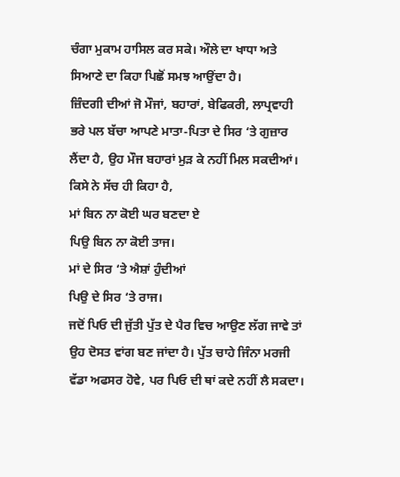ਚੰਗਾ ਮੁਕਾਮ ਹਾਸਿਲ ਕਰ ਸਕੇ। ਔਲੇ ਦਾ ਖਾਧਾ ਅਤੇ ਸਿਆਣੇ ਦਾ ਕਿਹਾ ਪਿਛੋਂ ਸਮਝ ਆਉਂਦਾ ਹੈ।
ਜ਼ਿੰਦਗੀ ਦੀਆਂ ਜੋ ਮੌਜਾਂ, ਬਹਾਰਾਂ, ਬੇਫਿਕਰੀ, ਲਾਪ੍ਰਵਾਹੀ ਭਰੇ ਪਲ ਬੱਚਾ ਆਪਣੇ ਮਾਤਾ-ਪਿਤਾ ਦੇ ਸਿਰ ‘ਤੇ ਗੁਜ਼ਾਰ ਲੈਂਦਾ ਹੈ, ਉਹ ਮੌਜ ਬਹਾਰਾਂ ਮੁੜ ਕੇ ਨਹੀਂ ਮਿਲ ਸਕਦੀਆਂ। ਕਿਸੇ ਨੇ ਸੱਚ ਹੀ ਕਿਹਾ ਹੈ,
ਮਾਂ ਬਿਨ ਨਾ ਕੋਈ ਘਰ ਬਣਦਾ ਏ
ਪਿਉ ਬਿਨ ਨਾ ਕੋਈ ਤਾਜ।
ਮਾਂ ਦੇ ਸਿਰ ‘ਤੇ ਐਸ਼ਾਂ ਹੁੰਦੀਆਂ
ਪਿਉ ਦੇ ਸਿਰ ‘ਤੇ ਰਾਜ।
ਜਦੋਂ ਪਿਓ ਦੀ ਜੁੱਤੀ ਪੁੱਤ ਦੇ ਪੈਰ ਵਿਚ ਆਉਣ ਲੱਗ ਜਾਵੇ ਤਾਂ ਉਹ ਦੋਸਤ ਵਾਂਗ ਬਣ ਜਾਂਦਾ ਹੈ। ਪੁੱਤ ਚਾਹੇ ਜਿੰਨਾ ਮਰਜੀ ਵੱਡਾ ਅਫਸਰ ਹੋਵੇ, ਪਰ ਪਿਓ ਦੀ ਥਾਂ ਕਦੇ ਨਹੀਂ ਲੈ ਸਕਦਾ।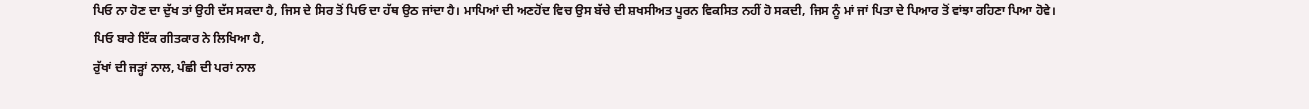ਪਿਓ ਨਾ ਹੋਣ ਦਾ ਦੁੱਖ ਤਾਂ ਉਹੀ ਦੱਸ ਸਕਦਾ ਹੈ, ਜਿਸ ਦੇ ਸਿਰ ਤੋਂ ਪਿਓ ਦਾ ਹੱਥ ਉਠ ਜਾਂਦਾ ਹੈ। ਮਾਪਿਆਂ ਦੀ ਅਣਹੋਂਦ ਵਿਚ ਉਸ ਬੱਚੇ ਦੀ ਸ਼ਖਸੀਅਤ ਪੂਰਨ ਵਿਕਸਿਤ ਨਹੀਂ ਹੋ ਸਕਦੀ, ਜਿਸ ਨੂੰ ਮਾਂ ਜਾਂ ਪਿਤਾ ਦੇ ਪਿਆਰ ਤੋਂ ਵਾਂਝਾ ਰਹਿਣਾ ਪਿਆ ਹੋਵੇ। ਪਿਓ ਬਾਰੇ ਇੱਕ ਗੀਤਕਾਰ ਨੇ ਲਿਖਿਆ ਹੈ,
ਰੁੱਖਾਂ ਦੀ ਜੜ੍ਹਾਂ ਨਾਲ, ਪੰਛੀ ਦੀ ਪਰਾਂ ਨਾਲ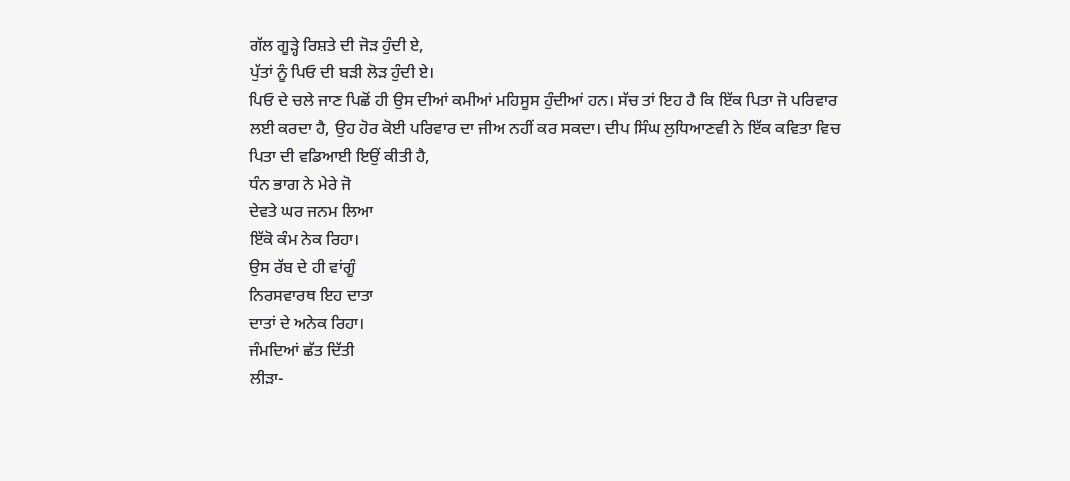ਗੱਲ ਗੂੜ੍ਹੇ ਰਿਸ਼ਤੇ ਦੀ ਜੋੜ ਹੁੰਦੀ ਏ,
ਪੁੱਤਾਂ ਨੂੰ ਪਿਓ ਦੀ ਬੜੀ ਲੋੜ ਹੁੰਦੀ ਏ।
ਪਿਓ ਦੇ ਚਲੇ ਜਾਣ ਪਿਛੋਂ ਹੀ ਉਸ ਦੀਆਂ ਕਮੀਆਂ ਮਹਿਸੂਸ ਹੁੰਦੀਆਂ ਹਨ। ਸੱਚ ਤਾਂ ਇਹ ਹੈ ਕਿ ਇੱਕ ਪਿਤਾ ਜੋ ਪਰਿਵਾਰ ਲਈ ਕਰਦਾ ਹੈ, ਉਹ ਹੋਰ ਕੋਈ ਪਰਿਵਾਰ ਦਾ ਜੀਅ ਨਹੀਂ ਕਰ ਸਕਦਾ। ਦੀਪ ਸਿੰਘ ਲੁਧਿਆਣਵੀ ਨੇ ਇੱਕ ਕਵਿਤਾ ਵਿਚ ਪਿਤਾ ਦੀ ਵਡਿਆਈ ਇਉਂ ਕੀਤੀ ਹੈ,
ਧੰਨ ਭਾਗ ਨੇ ਮੇਰੇ ਜੋ
ਦੇਵਤੇ ਘਰ ਜਨਮ ਲਿਆ
ਇੱਕੋ ਕੰਮ ਨੇਕ ਰਿਹਾ।
ਉਸ ਰੱਬ ਦੇ ਹੀ ਵਾਂਗੂੰ
ਨਿਰਸਵਾਰਥ ਇਹ ਦਾਤਾ
ਦਾਤਾਂ ਦੇ ਅਨੇਕ ਰਿਹਾ।
ਜੰਮਦਿਆਂ ਛੱਤ ਦਿੱਤੀ
ਲੀੜਾ-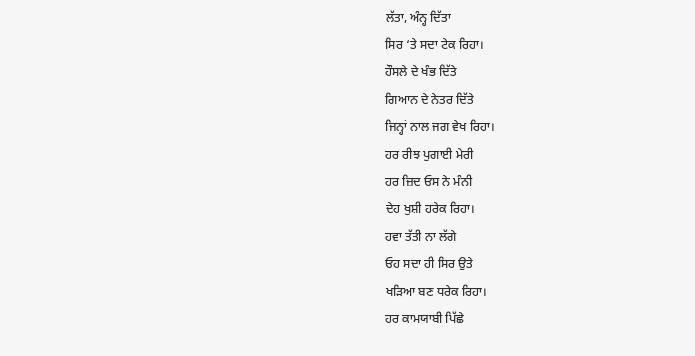ਲੱਤਾ, ਅੰਨ੍ਹ ਦਿੱਤਾ
ਸਿਰ ‘ਤੇ ਸਦਾ ਟੇਕ ਰਿਹਾ।
ਹੌਸਲੇ ਦੇ ਖੰਭ ਦਿੱਤੇ
ਗਿਆਨ ਦੇ ਨੇਤਰ ਦਿੱਤੇ
ਜਿਨ੍ਹਾਂ ਨਾਲ ਜਗ ਵੇਖ ਰਿਹਾ।
ਹਰ ਰੀਝ ਪੁਗਾਈ ਮੇਰੀ
ਹਰ ਜ਼ਿਦ ਓਸ ਨੇ ਮੰਨੀ
ਦੇਹ ਖੁਸ਼ੀ ਹਰੇਕ ਰਿਹਾ।
ਹਵਾ ਤੱਤੀ ਨਾ ਲੱਗੇ
ਓਹ ਸਦਾ ਹੀ ਸਿਰ ਉਤੇ
ਖੜਿਆ ਬਣ ਧਰੇਕ ਰਿਹਾ।
ਹਰ ਕਾਮਯਾਬੀ ਪਿੱਛੇ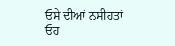ਓਸੇ ਦੀਆਂ ਨਸੀਹਤਾਂ
ਓਹ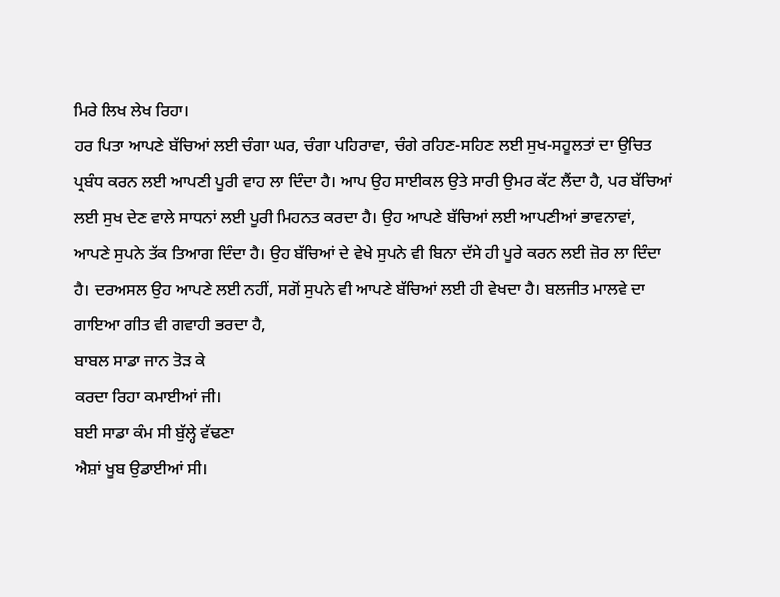ਮਿਰੇ ਲਿਖ ਲੇਖ ਰਿਹਾ।
ਹਰ ਪਿਤਾ ਆਪਣੇ ਬੱਚਿਆਂ ਲਈ ਚੰਗਾ ਘਰ, ਚੰਗਾ ਪਹਿਰਾਵਾ, ਚੰਗੇ ਰਹਿਣ-ਸਹਿਣ ਲਈ ਸੁਖ-ਸਹੂਲਤਾਂ ਦਾ ਉਚਿਤ ਪ੍ਰਬੰਧ ਕਰਨ ਲਈ ਆਪਣੀ ਪੂਰੀ ਵਾਹ ਲਾ ਦਿੰਦਾ ਹੈ। ਆਪ ਉਹ ਸਾਈਕਲ ਉਤੇ ਸਾਰੀ ਉਮਰ ਕੱਟ ਲੈਂਦਾ ਹੈ, ਪਰ ਬੱਚਿਆਂ ਲਈ ਸੁਖ ਦੇਣ ਵਾਲੇ ਸਾਧਨਾਂ ਲਈ ਪੂਰੀ ਮਿਹਨਤ ਕਰਦਾ ਹੈ। ਉਹ ਆਪਣੇ ਬੱਚਿਆਂ ਲਈ ਆਪਣੀਆਂ ਭਾਵਨਾਵਾਂ, ਆਪਣੇ ਸੁਪਨੇ ਤੱਕ ਤਿਆਗ ਦਿੰਦਾ ਹੈ। ਉਹ ਬੱਚਿਆਂ ਦੇ ਵੇਖੇ ਸੁਪਨੇ ਵੀ ਬਿਨਾ ਦੱਸੇ ਹੀ ਪੂਰੇ ਕਰਨ ਲਈ ਜ਼ੋਰ ਲਾ ਦਿੰਦਾ ਹੈ। ਦਰਅਸਲ ਉਹ ਆਪਣੇ ਲਈ ਨਹੀਂ, ਸਗੋਂ ਸੁਪਨੇ ਵੀ ਆਪਣੇ ਬੱਚਿਆਂ ਲਈ ਹੀ ਵੇਖਦਾ ਹੈ। ਬਲਜੀਤ ਮਾਲਵੇ ਦਾ ਗਾਇਆ ਗੀਤ ਵੀ ਗਵਾਹੀ ਭਰਦਾ ਹੈ,
ਬਾਬਲ ਸਾਡਾ ਜਾਨ ਤੋੜ ਕੇ
ਕਰਦਾ ਰਿਹਾ ਕਮਾਈਆਂ ਜੀ।
ਬਈ ਸਾਡਾ ਕੰਮ ਸੀ ਬੁੱਲ੍ਹੇ ਵੱਢਣਾ
ਐਸ਼ਾਂ ਖੂਬ ਉਡਾਈਆਂ ਸੀ।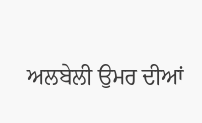ਅਲਬੇਲੀ ਉਮਰ ਦੀਆਂ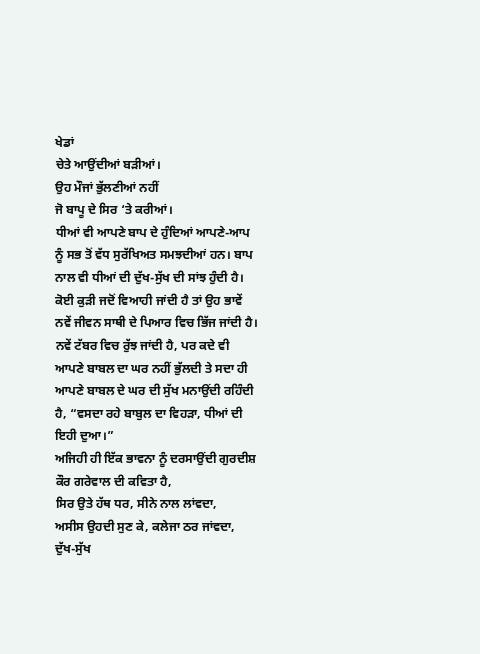ਖੇਡਾਂ
ਚੇਤੇ ਆਉਂਦੀਆਂ ਬੜੀਆਂ।
ਉਹ ਮੌਜਾਂ ਭੁੱਲਣੀਆਂ ਨਹੀਂ
ਜੋ ਬਾਪੂ ਦੇ ਸਿਰ ‘ਤੇ ਕਰੀਆਂ।
ਧੀਆਂ ਵੀ ਆਪਣੇ ਬਾਪ ਦੇ ਹੁੰਦਿਆਂ ਆਪਣੇ-ਆਪ ਨੂੰ ਸਭ ਤੋਂ ਵੱਧ ਸੁਰੱਖਿਅਤ ਸਮਝਦੀਆਂ ਹਨ। ਬਾਪ ਨਾਲ ਵੀ ਧੀਆਂ ਦੀ ਦੁੱਖ-ਸੁੱਖ ਦੀ ਸਾਂਝ ਹੁੰਦੀ ਹੈ। ਕੋਈ ਕੁੜੀ ਜਦੋਂ ਵਿਆਹੀ ਜਾਂਦੀ ਹੈ ਤਾਂ ਉਹ ਭਾਵੇਂ ਨਵੇਂ ਜੀਵਨ ਸਾਥੀ ਦੇ ਪਿਆਰ ਵਿਚ ਭਿੱਜ ਜਾਂਦੀ ਹੈ। ਨਵੇਂ ਟੱਬਰ ਵਿਚ ਰੁੱਝ ਜਾਂਦੀ ਹੈ, ਪਰ ਕਦੇ ਵੀ ਆਪਣੇ ਬਾਬਲ ਦਾ ਘਰ ਨਹੀਂ ਭੁੱਲਦੀ ਤੇ ਸਦਾ ਹੀ ਆਪਣੇ ਬਾਬਲ ਦੇ ਘਰ ਦੀ ਸੁੱਖ ਮਨਾਉਂਦੀ ਰਹਿੰਦੀ ਹੈ, “ਵਸਦਾ ਰਹੇ ਬਾਬੁਲ ਦਾ ਵਿਹੜਾ, ਧੀਆਂ ਦੀ ਇਹੀ ਦੁਆ।”
ਅਜਿਹੀ ਹੀ ਇੱਕ ਭਾਵਨਾ ਨੂੰ ਦਰਸਾਉਂਦੀ ਗੁਰਦੀਸ਼ ਕੌਰ ਗਰੇਵਾਲ ਦੀ ਕਵਿਤਾ ਹੈ,
ਸਿਰ ਉਤੇ ਹੱਥ ਧਰ, ਸੀਨੇ ਨਾਲ ਲਾਂਵਦਾ,
ਅਸੀਸ ਉਹਦੀ ਸੁਣ ਕੇ, ਕਲੇਜਾ ਠਰ ਜਾਂਵਦਾ,
ਦੁੱਖ-ਸੁੱਖ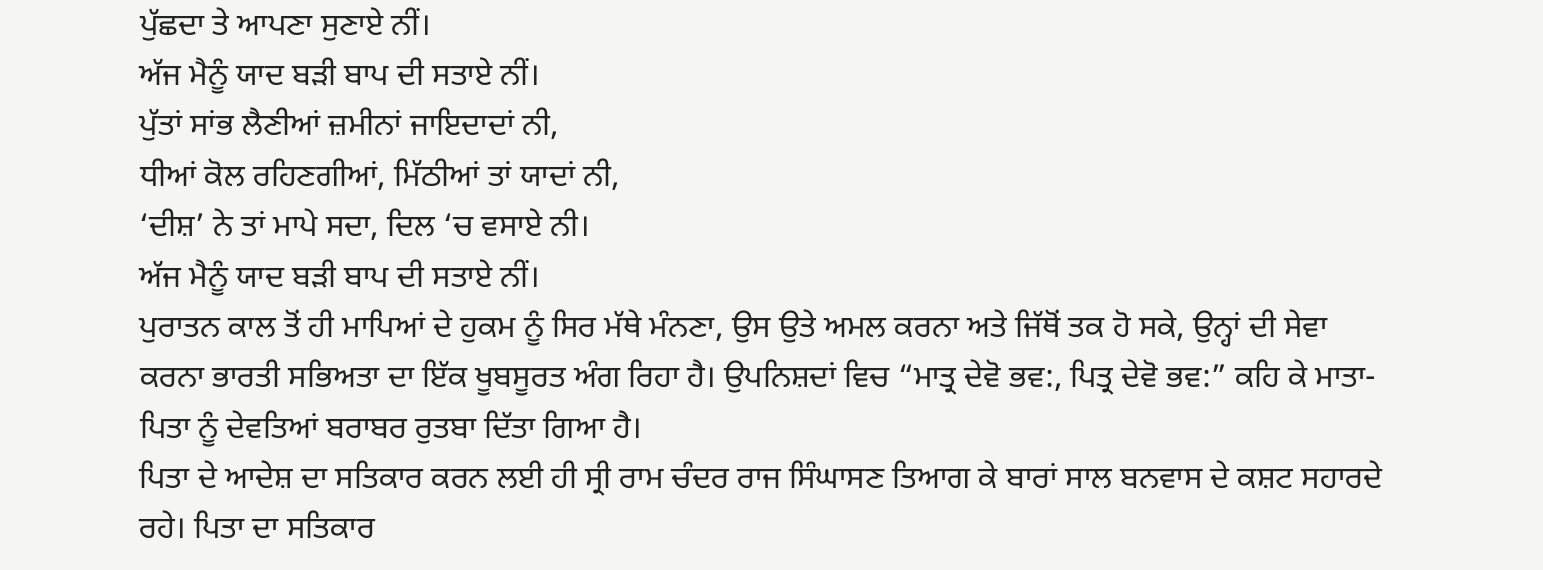ਪੁੱਛਦਾ ਤੇ ਆਪਣਾ ਸੁਣਾਏ ਨੀਂ।
ਅੱਜ ਮੈਨੂੰ ਯਾਦ ਬੜੀ ਬਾਪ ਦੀ ਸਤਾਏ ਨੀਂ।
ਪੁੱਤਾਂ ਸਾਂਭ ਲੈਣੀਆਂ ਜ਼ਮੀਨਾਂ ਜਾਇਦਾਦਾਂ ਨੀ,
ਧੀਆਂ ਕੋਲ ਰਹਿਣਗੀਆਂ, ਮਿੱਠੀਆਂ ਤਾਂ ਯਾਦਾਂ ਨੀ,
‘ਦੀਸ਼’ ਨੇ ਤਾਂ ਮਾਪੇ ਸਦਾ, ਦਿਲ ‘ਚ ਵਸਾਏ ਨੀ।
ਅੱਜ ਮੈਨੂੰ ਯਾਦ ਬੜੀ ਬਾਪ ਦੀ ਸਤਾਏ ਨੀਂ।
ਪੁਰਾਤਨ ਕਾਲ ਤੋਂ ਹੀ ਮਾਪਿਆਂ ਦੇ ਹੁਕਮ ਨੂੰ ਸਿਰ ਮੱਥੇ ਮੰਨਣਾ, ਉਸ ਉਤੇ ਅਮਲ ਕਰਨਾ ਅਤੇ ਜਿੱਥੋਂ ਤਕ ਹੋ ਸਕੇ, ਉਨ੍ਹਾਂ ਦੀ ਸੇਵਾ ਕਰਨਾ ਭਾਰਤੀ ਸਭਿਅਤਾ ਦਾ ਇੱਕ ਖੂਬਸੂਰਤ ਅੰਗ ਰਿਹਾ ਹੈ। ਉਪਨਿਸ਼ਦਾਂ ਵਿਚ “ਮਾਤ੍ਰ ਦੇਵੋ ਭਵ:, ਪਿਤ੍ਰ ਦੇਵੋ ਭਵ:” ਕਹਿ ਕੇ ਮਾਤਾ-ਪਿਤਾ ਨੂੰ ਦੇਵਤਿਆਂ ਬਰਾਬਰ ਰੁਤਬਾ ਦਿੱਤਾ ਗਿਆ ਹੈ।
ਪਿਤਾ ਦੇ ਆਦੇਸ਼ ਦਾ ਸਤਿਕਾਰ ਕਰਨ ਲਈ ਹੀ ਸ੍ਰੀ ਰਾਮ ਚੰਦਰ ਰਾਜ ਸਿੰਘਾਸਣ ਤਿਆਗ ਕੇ ਬਾਰਾਂ ਸਾਲ ਬਨਵਾਸ ਦੇ ਕਸ਼ਟ ਸਹਾਰਦੇ ਰਹੇ। ਪਿਤਾ ਦਾ ਸਤਿਕਾਰ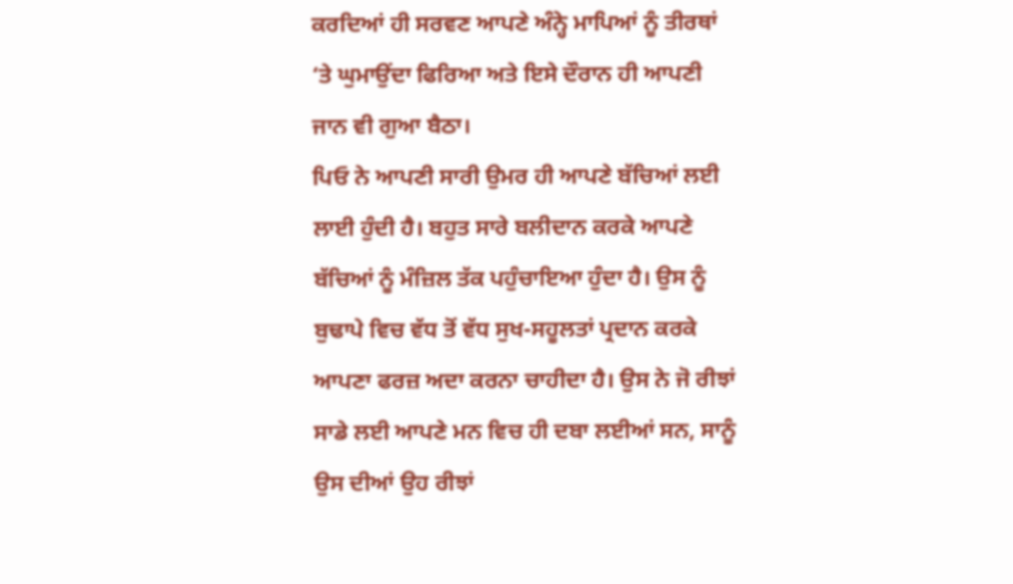ਕਰਦਿਆਂ ਹੀ ਸਰਵਣ ਆਪਣੇ ਅੰਨ੍ਹੇ ਮਾਪਿਆਂ ਨੂੰ ਤੀਰਥਾਂ ‘ਤੇ ਘੁਮਾਉਂਦਾ ਫਿਰਿਆ ਅਤੇ ਇਸੇ ਦੌਰਾਨ ਹੀ ਆਪਣੀ ਜਾਨ ਵੀ ਗੁਆ ਬੈਠਾ।
ਪਿਓ ਨੇ ਆਪਣੀ ਸਾਰੀ ਉਮਰ ਹੀ ਆਪਣੇ ਬੱਚਿਆਂ ਲਈ ਲਾਈ ਹੁੰਦੀ ਹੈ। ਬਹੁਤ ਸਾਰੇ ਬਲੀਦਾਨ ਕਰਕੇ ਆਪਣੇ ਬੱਚਿਆਂ ਨੂੰ ਮੰਜ਼ਿਲ ਤੱਕ ਪਹੁੰਚਾਇਆ ਹੁੰਦਾ ਹੈ। ਉਸ ਨੂੰ ਬੁਢਾਪੇ ਵਿਚ ਵੱਧ ਤੋਂ ਵੱਧ ਸੁਖ-ਸਹੂਲਤਾਂ ਪ੍ਰਦਾਨ ਕਰਕੇ ਆਪਣਾ ਫਰਜ਼ ਅਦਾ ਕਰਨਾ ਚਾਹੀਦਾ ਹੈ। ਉਸ ਨੇ ਜੋ ਰੀਝਾਂ ਸਾਡੇ ਲਈ ਆਪਣੇ ਮਨ ਵਿਚ ਹੀ ਦਬਾ ਲਈਆਂ ਸਨ, ਸਾਨੂੰ ਉਸ ਦੀਆਂ ਉਹ ਰੀਝਾਂ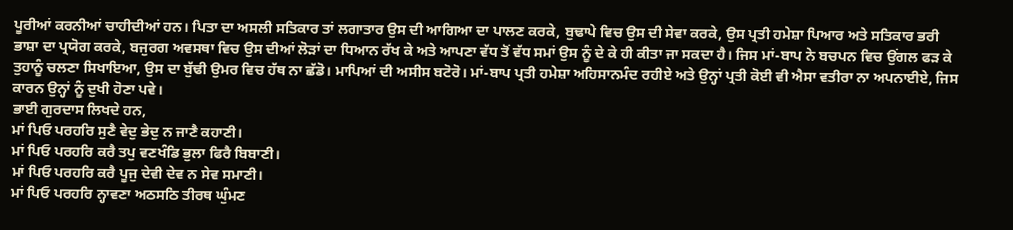ਪੂਰੀਆਂ ਕਰਨੀਆਂ ਚਾਹੀਦੀਆਂ ਹਨ। ਪਿਤਾ ਦਾ ਅਸਲੀ ਸਤਿਕਾਰ ਤਾਂ ਲਗਾਤਾਰ ਉਸ ਦੀ ਆਗਿਆ ਦਾ ਪਾਲਣ ਕਰਕੇ, ਬੁਢਾਪੇ ਵਿਚ ਉਸ ਦੀ ਸੇਵਾ ਕਰਕੇ, ਉਸ ਪ੍ਰਤੀ ਹਮੇਸ਼ਾ ਪਿਆਰ ਅਤੇ ਸਤਿਕਾਰ ਭਰੀ ਭਾਸ਼ਾ ਦਾ ਪ੍ਰਯੋਗ ਕਰਕੇ, ਬਜੁਰਗ ਅਵਸਥਾ ਵਿਚ ਉਸ ਦੀਆਂ ਲੋੜਾਂ ਦਾ ਧਿਆਨ ਰੱਖ ਕੇ ਅਤੇ ਆਪਣਾ ਵੱਧ ਤੋਂ ਵੱਧ ਸਮਾਂ ਉਸ ਨੂੰ ਦੇ ਕੇ ਹੀ ਕੀਤਾ ਜਾ ਸਕਦਾ ਹੈ। ਜਿਸ ਮਾਂ-ਬਾਪ ਨੇ ਬਚਪਨ ਵਿਚ ਉਂਗਲ ਫੜ ਕੇ ਤੁਹਾਨੂੰ ਚਲਣਾ ਸਿਖਾਇਆ, ਉਸ ਦਾ ਬੁੱਢੀ ਉਮਰ ਵਿਚ ਹੱਥ ਨਾ ਛੱਡੋ। ਮਾਪਿਆਂ ਦੀ ਅਸੀਸ ਬਟੋਰੋ। ਮਾਂ-ਬਾਪ ਪ੍ਰਤੀ ਹਮੇਸ਼ਾ ਅਹਿਸਾਨਮੰਦ ਰਹੀਏ ਅਤੇ ਉਨ੍ਹਾਂ ਪ੍ਰਤੀ ਕੋਈ ਵੀ ਐਸਾ ਵਤੀਰਾ ਨਾ ਅਪਨਾਈਏ, ਜਿਸ ਕਾਰਨ ਉਨ੍ਹਾਂ ਨੂੰ ਦੁਖੀ ਹੋਣਾ ਪਵੇ।
ਭਾਈ ਗੁਰਦਾਸ ਲਿਖਦੇ ਹਨ,
ਮਾਂ ਪਿਓ ਪਰਹਰਿ ਸੁਣੈ ਵੇਦੁ ਭੇਦੁ ਨ ਜਾਣੈ ਕਹਾਣੀ।
ਮਾਂ ਪਿਓ ਪਰਹਰਿ ਕਰੈ ਤਪੁ ਵਣਖੰਡਿ ਭੁਲਾ ਫਿਰੈ ਬਿਬਾਣੀ।
ਮਾਂ ਪਿਓ ਪਰਹਰਿ ਕਰੈ ਪੂਜੁ ਦੇਵੀ ਦੇਵ ਨ ਸੇਵ ਸਮਾਣੀ।
ਮਾਂ ਪਿਓ ਪਰਹਰਿ ਨ੍ਹਾਵਣਾ ਅਠਸਠਿ ਤੀਰਥ ਘੁੰਮਣ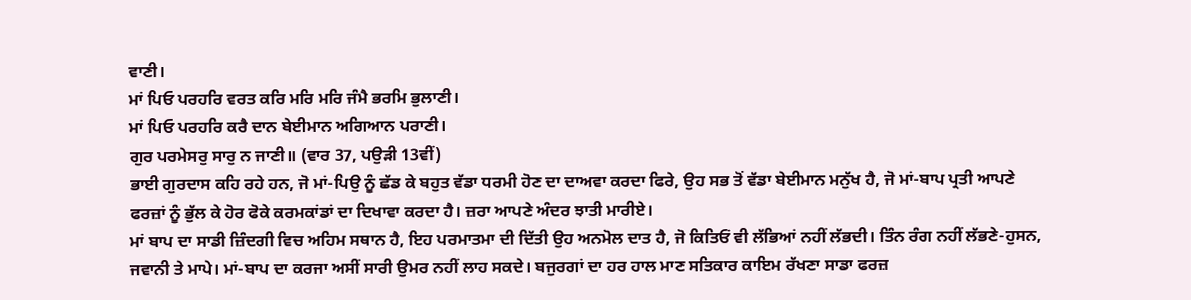ਵਾਣੀ।
ਮਾਂ ਪਿਓ ਪਰਹਰਿ ਵਰਤ ਕਰਿ ਮਰਿ ਮਰਿ ਜੰਮੈ ਭਰਮਿ ਭੁਲਾਣੀ।
ਮਾਂ ਪਿਓ ਪਰਹਰਿ ਕਰੈ ਦਾਨ ਬੇਈਮਾਨ ਅਗਿਆਨ ਪਰਾਣੀ।
ਗੁਰ ਪਰਮੇਸਰੁ ਸਾਰੁ ਨ ਜਾਣੀ॥ (ਵਾਰ 37, ਪਉੜੀ 13ਵੀਂ)
ਭਾਈ ਗੁਰਦਾਸ ਕਹਿ ਰਹੇ ਹਨ, ਜੋ ਮਾਂ-ਪਿਉ ਨੂੰ ਛੱਡ ਕੇ ਬਹੁਤ ਵੱਡਾ ਧਰਮੀ ਹੋਣ ਦਾ ਦਾਅਵਾ ਕਰਦਾ ਫਿਰੇ, ਉਹ ਸਭ ਤੋਂ ਵੱਡਾ ਬੇਈਮਾਨ ਮਨੁੱਖ ਹੈ, ਜੋ ਮਾਂ-ਬਾਪ ਪ੍ਰਤੀ ਆਪਣੇ ਫਰਜ਼ਾਂ ਨੂੰ ਭੁੱਲ ਕੇ ਹੋਰ ਫੋਕੇ ਕਰਮਕਾਂਡਾਂ ਦਾ ਦਿਖਾਵਾ ਕਰਦਾ ਹੈ। ਜ਼ਰਾ ਆਪਣੇ ਅੰਦਰ ਝਾਤੀ ਮਾਰੀਏ।
ਮਾਂ ਬਾਪ ਦਾ ਸਾਡੀ ਜ਼ਿੰਦਗੀ ਵਿਚ ਅਹਿਮ ਸਥਾਨ ਹੈ, ਇਹ ਪਰਮਾਤਮਾ ਦੀ ਦਿੱਤੀ ਉਹ ਅਨਮੋਲ ਦਾਤ ਹੈ, ਜੋ ਕਿਤਿਓਂ ਵੀ ਲੱਭਿਆਂ ਨਹੀਂ ਲੱਭਦੀ। ਤਿੰਨ ਰੰਗ ਨਹੀਂ ਲੱਭਣੇ-ਹੁਸਨ, ਜਵਾਨੀ ਤੇ ਮਾਪੇ। ਮਾਂ-ਬਾਪ ਦਾ ਕਰਜਾ ਅਸੀਂ ਸਾਰੀ ਉਮਰ ਨਹੀਂ ਲਾਹ ਸਕਦੇ। ਬਜੁਰਗਾਂ ਦਾ ਹਰ ਹਾਲ ਮਾਣ ਸਤਿਕਾਰ ਕਾਇਮ ਰੱਖਣਾ ਸਾਡਾ ਫਰਜ਼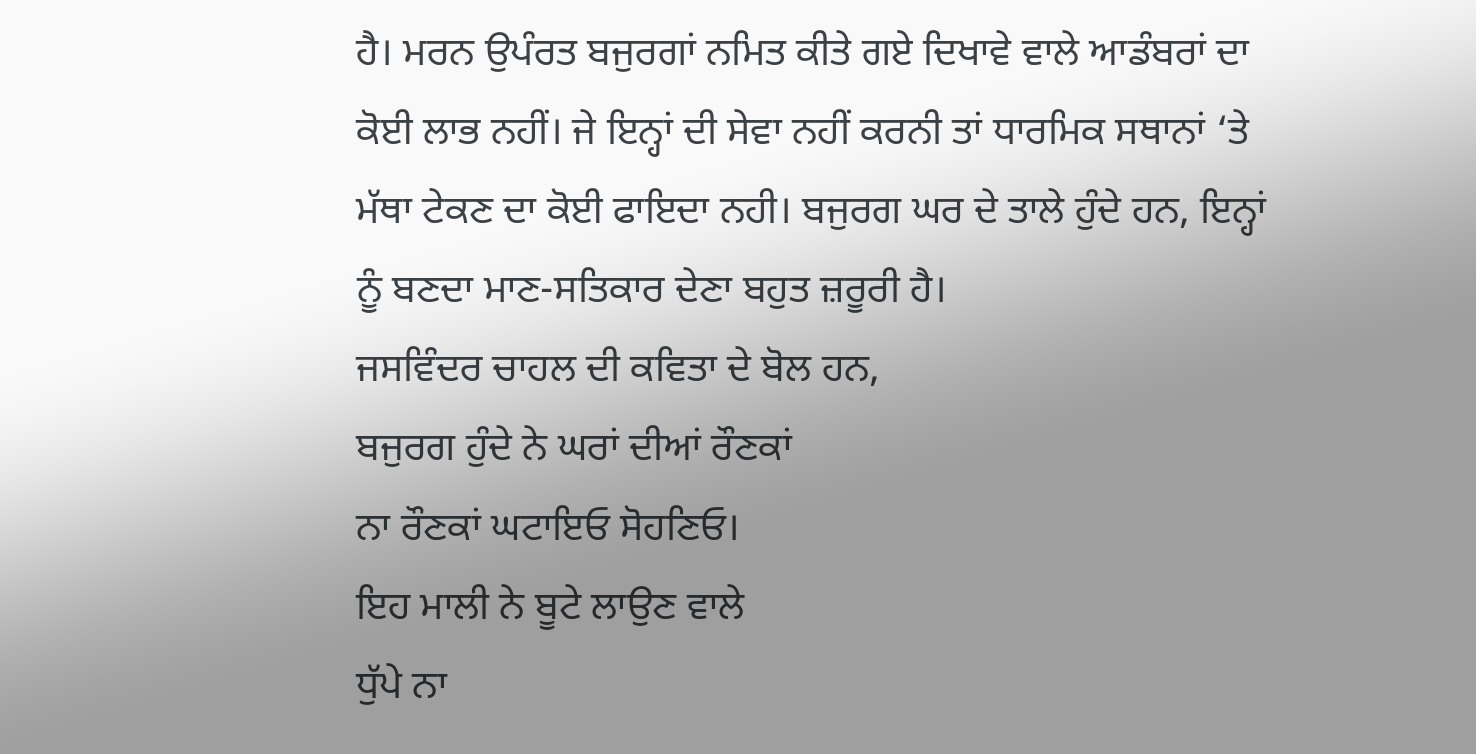ਹੈ। ਮਰਨ ਉਪੰਰਤ ਬਜੁਰਗਾਂ ਨਮਿਤ ਕੀਤੇ ਗਏ ਦਿਖਾਵੇ ਵਾਲੇ ਆਡੰਬਰਾਂ ਦਾ ਕੋਈ ਲਾਭ ਨਹੀਂ। ਜੇ ਇਨ੍ਹਾਂ ਦੀ ਸੇਵਾ ਨਹੀਂ ਕਰਨੀ ਤਾਂ ਧਾਰਮਿਕ ਸਥਾਨਾਂ ‘ਤੇ ਮੱਥਾ ਟੇਕਣ ਦਾ ਕੋਈ ਫਾਇਦਾ ਨਹੀ। ਬਜੁਰਗ ਘਰ ਦੇ ਤਾਲੇ ਹੁੰਦੇ ਹਨ, ਇਨ੍ਹਾਂ ਨੂੰ ਬਣਦਾ ਮਾਣ-ਸਤਿਕਾਰ ਦੇਣਾ ਬਹੁਤ ਜ਼ਰੂਰੀ ਹੈ।
ਜਸਵਿੰਦਰ ਚਾਹਲ ਦੀ ਕਵਿਤਾ ਦੇ ਬੋਲ ਹਨ,
ਬਜੁਰਗ ਹੁੰਦੇ ਨੇ ਘਰਾਂ ਦੀਆਂ ਰੌਣਕਾਂ
ਨਾ ਰੌਣਕਾਂ ਘਟਾਇਓ ਸੋਹਣਿਓ।
ਇਹ ਮਾਲੀ ਨੇ ਬੂਟੇ ਲਾਉਣ ਵਾਲੇ
ਧੁੱਪੇ ਨਾ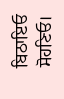ਬਿਠਾਇਓ ਸੋਹਣਿਓ।